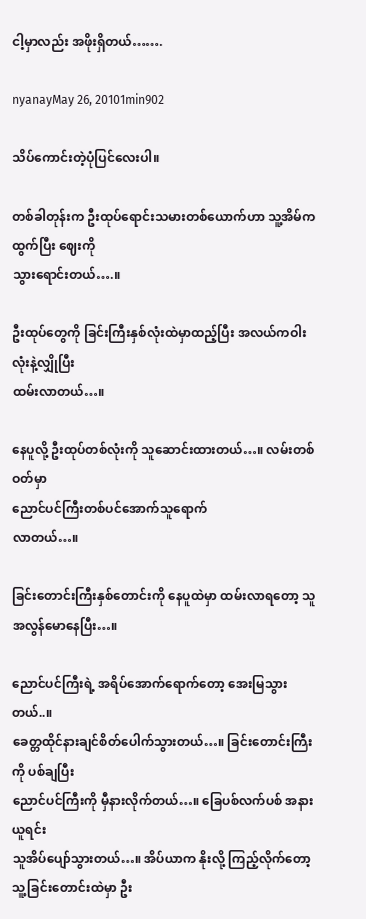ငါ့မှာလည်း အဖိုးရှိတယ်…….

nyanayMay 26, 20101min902

သိပ်ကောင်းတဲ့ပုံပြင်လေးပါ။

တစ်ခါတုန်းက ဦးထုပ်ရောင်းသမားတစ်ယောက်ဟာ သူ့အိမ်ကထွက်ပြီး ဈေးကို
သွားရောင်းတယ်….။

ဦးထုပ်တွေကို ခြင်းကြီးနှစ်လုံးထဲမှာထည့်ပြီး အလယ်ကဝါးလုံးနဲ့လျှိုပြီး
ထမ်းလာတယ်…။

နေပူလို့ ဦးထုပ်တစ်လုံးကို သူဆောင်းထားတယ်…။ လမ်းတစ်ဝတ်မှာ
ညောင်ပင်ကြီးတစ်ပင်အောက်သူရောက်
လာတယ်…။

ခြင်းတောင်းကြီးနှစ်တောင်းကို နေပူထဲမှာ ထမ်းလာရတော့ သူအလွန်မောနေပြီး…။

ညောင်ပင်ကြီးရဲ့ အရိပ်အောက်ရောက်တော့ အေးမြသွားတယ်..။
ခေတ္တထိုင်နားချင်စိတ်ပေါက်သွားတယ်…။ ခြင်းတောင်းကြီးကို ပစ်ချပြီး
ညောင်ပင်ကြီးကို မှီနားလိုက်တယ်…။ ခြေပစ်လက်ပစ် အနားယူရင်း
သူအိပ်ပျော်သွားတယ်…။ အိပ်ယာက နိုးလို့ ကြည့်လိုက်တော့
သူ့ခြင်းတောင်းထဲမှာ ဦး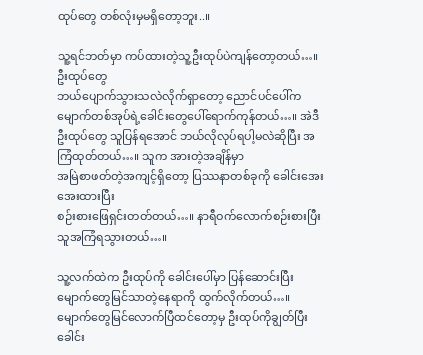ထုပ်တွေ တစ်လုံးမှမရှိတော့ဘူး..။

သူ့ရင်ဘတ်မှာ ကပ်ထားတဲ့သူ့ဦးထုပ်ပဲကျန်တော့တယ်…။ ဦးထုပ်တွေ
ဘယ်ပျောက်သွားသလဲလိုက်ရှာတော့ ညောင်ပင်ပေါ်က
မျောက်တစ်အုပ်ရဲ့ခေါင်းတွေပေါ်ရောက်ကုန်တယ်…။ အဲဒီဦးထုပ်တွေ သူပြန်ရအောင် ဘယ်လိုလုပ်ရပါ့မလဲဆိုပြီး အကြံထုတ်တယ်…။ သူက အားတဲ့အချိန်မှာ
အမြဲစာဖတ်တဲ့အကျင့်ရှိတော့ ပြဿနာတစ်ခုကို ခေါင်းအေးအေးထားပြီး
စဉ်းစားဖြေရှင်းတတ်တယ်…။ နာရီဝက်လောက်စဉ်းစားပြီး သူအကြံရသွားတယ်…။

သူ့လက်ထဲက ဦးထုပ်ကို ခေါင်းပေါ်မှာ ပြန်ဆောင်းပြီး
မျောက်တွေမြင်သာတဲ့နေရာကို ထွက်လိုက်တယ်…။
မျောက်တွေမြင်လောက်ပြီထင်တော့မှ ဦးထုပ်ကိုချွတ်ပြီး ခေါင်း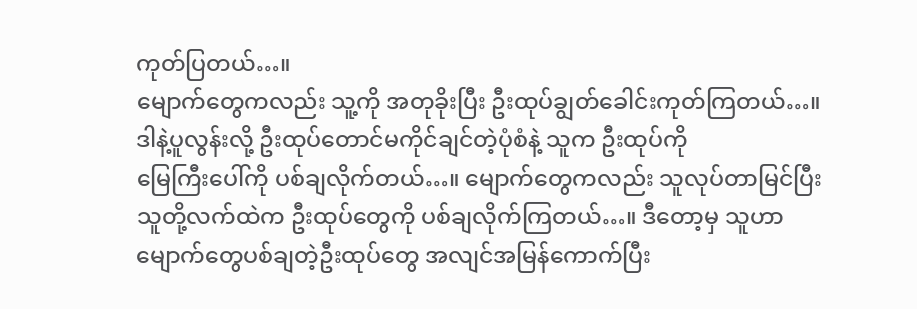ကုတ်ပြတယ်…။
မျောက်တွေကလည်း သူ့ကို အတုခိုးပြီး ဦးထုပ်ချွတ်ခေါင်းကုတ်ကြတယ်…။
ဒါနဲ့ပူလွန်းလို့ ဦးထုပ်တောင်မကိုင်ချင်တဲ့ပုံစံနဲ့ သူက ဦးထုပ်ကို
မြေကြီးပေါ်ကို ပစ်ချလိုက်တယ်…။ မျောက်တွေကလည်း သူလုပ်တာမြင်ပြီး
သူတို့လက်ထဲက ဦးထုပ်တွေကို ပစ်ချလိုက်ကြတယ်…။ ဒီတော့မှ သူဟာ
မျောက်တွေပစ်ချတဲ့ဦးထုပ်တွေ အလျင်အမြန်ကောက်ပြီး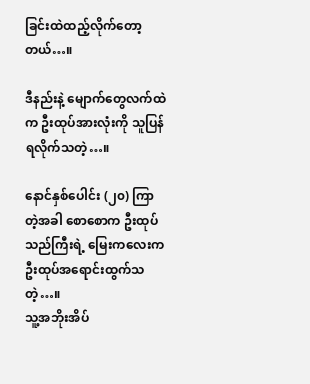ခြင်းထဲထည့်လိုက်တော့တယ်…။

ဒီနည်းနဲ့ မျောက်တွေလက်ထဲက ဦးထုပ်အားလုံးကို သူပြန်ရလိုက်သတဲ့…။

နောင်နှစ်ပေါင်း (၂၀) ကြာတဲ့အခါ စောစောက ဦးထုပ်သည်ကြီးရဲ့ မြေးကလေးက
ဦးထုပ်အရောင်းထွက်သတဲ့…။
သူ့အဘိုးအိပ်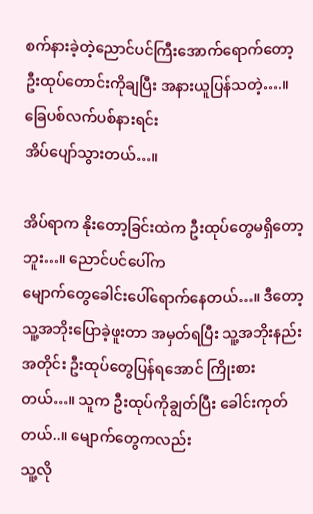စက်နားခဲ့တဲ့ညောင်ပင်ကြီးအောက်ရောက်တော့
ဦးထုပ်တောင်းကိုချပြီး အနားယူပြန်သတဲ့….။ ခြေပစ်လက်ပစ်နားရင်း
အိပ်ပျော်သွားတယ်…။

အိပ်ရာက နိုးတော့ခြင်းထဲက ဦးထုပ်တွေမရှိတော့ဘူး…။ ညောင်ပင်ပေါ်က
မျောက်တွေခေါင်းပေါ်ရောက်နေတယ်…။ ဒီတော့ သူ့အဘိုးပြောခဲ့ဖူးတာ အမှတ်ရပြီး သူ့အဘိုးနည်းအတိုင်း ဦးထုပ်တွေပြန်ရအောင် ကြိုးစားတယ်…။ သူက ဦးထုပ်ကိုချွတ်ပြီး ခေါင်းကုတ်တယ်..။ မျောက်တွေကလည်း
သူ့လို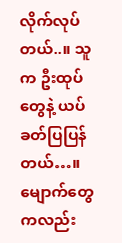လိုက်လုပ်တယ်..။ သူက ဦးထုပ်တွေနဲ့ ယပ်ခတ်ပြပြန်တယ်…။
မျောက်တွေကလည်း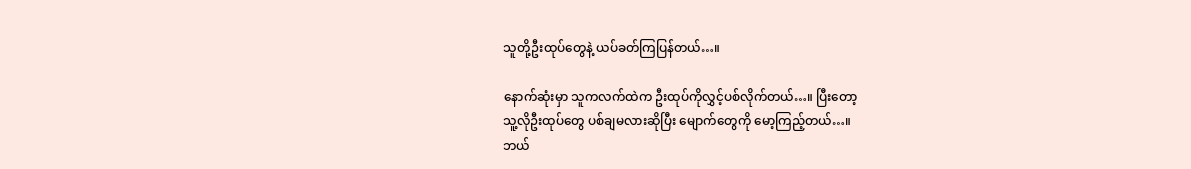သူတို့ဦးထုပ်တွေနဲ့ ယပ်ခတ်ကြပြန်တယ်…။

နောက်ဆုံးမှာ သူကလက်ထဲက ဦးထုပ်ကိုလွှင့်ပစ်လိုက်တယ်…။ ပြီးတော့
သူ့လိုဦးထုပ်တွေ ပစ်ချမလားဆိုပြီး မျောက်တွေကို မော့ကြည့်တယ်…။
ဘယ်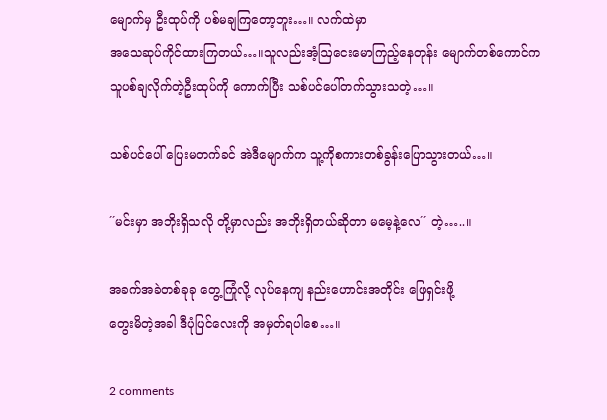မျောက်မှ ဦးထုပ်ကို ပစ်မချကြတော့ဘူး…။ လက်ထဲမှာ
အသေဆုပ်ကိုင်ထားကြတယ်…။သူလည်းအံ့ဩငေးမောကြည့်နေတုန်း မျောက်တစ်ကောင်က
သူပစ်ချလိုက်တဲ့ဦးထုပ်ကို ကောက်ပြီး သစ်ပင်ပေါ်တက်သွားသတဲ့…။

သစ်ပင်ပေါ် ပြေးမတက်ခင် အဲဒီမျောက်က သူ့ကိုစကားတစ်ခွန်းပြောသွားတယ်…။

´´မင်းမှာ အဘိုးရှိသလို တို့မှာလည်း အဘိုးရှိတယ်ဆိုတာ မမေ့နဲ့လေ´´ တဲ့…..။

အခက်အခဲတစ်ခုခု တွေ့ကြုံလို့ လုပ်နေကျ နည်းဟောင်းအတိုင်း ဖြေရှင်းဖို့
တွေးမိတဲ့အခါ ဒီပုံပြင်လေးကို အမှတ်ရပါစေ…။

2 comments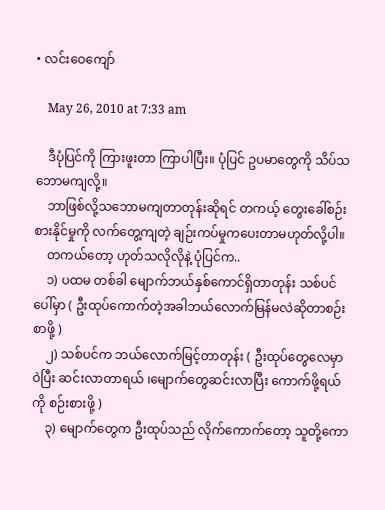• လင်းဝေကျော်

    May 26, 2010 at 7:33 am

    ဒီပုံပြင်ကို ကြားဖူးတာ ကြာပါပြီး။ ပုံပြင် ဥပမာတွေကို သိပ်သဘောမကျလို့။
    ဘာဖြစ်လို့သဘောမကျတာတုန်းဆိုရင် တကယ့် တွေးခေါ်စဉ်းစားနိုင်မှုကို လက်တွေ့ကျတဲ့ ချဉ်းကပ်မှုကပေးတာမဟုတ်လို့ပါ။
    တကယ်တော့ ဟုတ်သလိုလိုနဲ့ ပုံပြင်က..
    ၁) ပထမ တစ်ခါ မျောက်ဘယ်နှစ်ကောင်ရှိတာတုန်း သစ်ပင်ပေါ်မှာ ( ဦးထုပ်ကောက်တဲ့အခါဘယ်လောက်မြန်မလဲဆိုတာစဉ်းစာဖို့ )
    ၂) သစ်ပင်က ဘယ်လောက်မြင့်တာတုန်း ( ဦးထုပ်တွေလေမှာ ဝဲပြီး ဆင်းလာတာရယ် ၊မျောက်တွေဆင်းလာပြီး ကောက်ဖို့ရယ်ကို စဉ်းစားဖို့ )
    ၃) မျောက်တွေက ဦးထုပ်သည် လိုက်ကောက်တော့ သူတို့ကော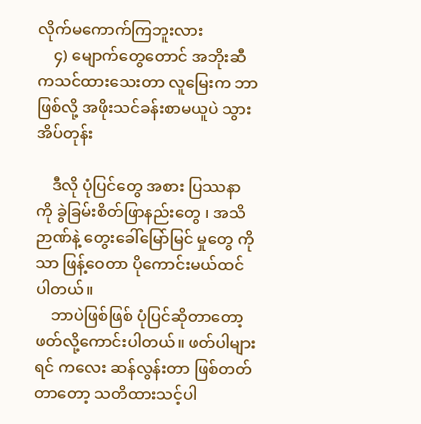လိုက်မကောက်ကြဘူးလား
    ၄) မျောက်တွေတောင် အဘိုးဆီကသင်ထားသေးတာ လူမြေးက ဘာဖြစ်လို့ အဖိုးသင်ခန်းစာမယူပဲ သွားအိပ်တုန်း

    ဒီလို ပုံပြင်တွေ အစား ပြဿနာ ကို ခွဲခြမ်းစိတ်ဖြာနည်းတွေ ၊ အသိဉာဏ်နဲ့ တွေးခေါ်မြော်မြင် မှုတွေ ကို သာ ဖြန့်ဝေတာ ပိုကောင်းမယ်ထင်ပါတယ်။
    ဘာပဲဖြစ်ဖြစ် ပုံပြင်ဆိုတာတော့ ဖတ်လို့ကောင်းပါတယ်။ ဖတ်ပါများရင် ကလေး ဆန်လွန်းတာ ဖြစ်တတ်တာတော့ သတိထားသင့်ပါ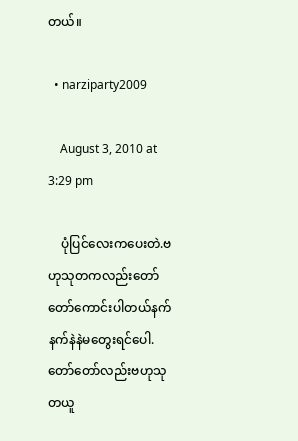တယ်။

  • narziparty2009

    August 3, 2010 at 3:29 pm

    ပုံပြင်လေးကပေးတဲ.ဗဟုသုတကလည်းတော်တော်ကောင်းပါတယ်နက်နက်နဲနဲမတွေးရင်ပေါ.တော်တော်လည်းဗဟုသုတယူ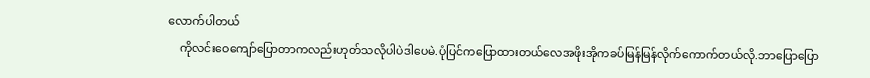လောက်ပါတယ်
    ကိုလင်းဝေကျော်ပြောတာကလည်းဟုတ်သလိုပါပဲဒါပေမဲ.ပုံပြင်ကပြောထားတယ်လေအဖိုးအိုကခပ်မြန်မြန်လိုက်ကောက်တယ်လို.ဘာပြောပြော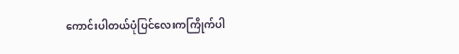ကောင်းပါတယ်ပုံပြင်လေးကကြိုက်ပါ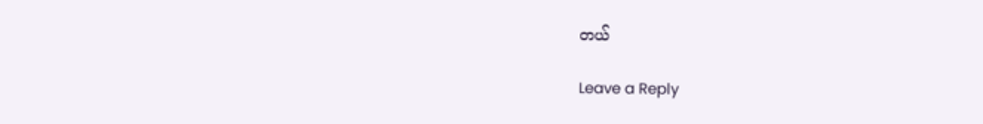တယ်

Leave a Reply